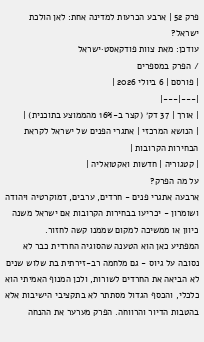פרק 52 | ארבע הכרעות למדינה אחת: לאן הולכת ישראל?
עודכן: מאת צוות פודקאסט·ישראל
/ הפרק במספרים
| פורסם | 6 ביולי 2026 |
|---|---|
| אורך | 37 דק׳ (קצר ב-16% מהממוצע בתוכנית) |
| הנושא המרכזי | אתגרי הפנים של ישראל לקראת הבחירות הקרובות |
| קטגוריה | חדשות ואקטואליה |
על מה הפרק?
ארבעה אתגרי פנים - חרדים, ערבים, דמוקרטיה ויהודה ושומרון - יכריעו בבחירות הקרובות אם ישראל משנה כיוון או ממשיכה למקום שממנו קשה לחזור.
המפתיע כאן הוא הטענה שהסוגיה החרדית כבר לא נסובה על גיוס - גם מלחמה רב-זירתית בת שלוש שנים לא הביאה את החרדים לשורות, ולכן המנוף האמיתי הוא כלכלי, והכסף הגדול מסתתר לא בתקציבי הישיבות אלא בהטבות הדיור והרווחה. הפרק מערער את ההנחה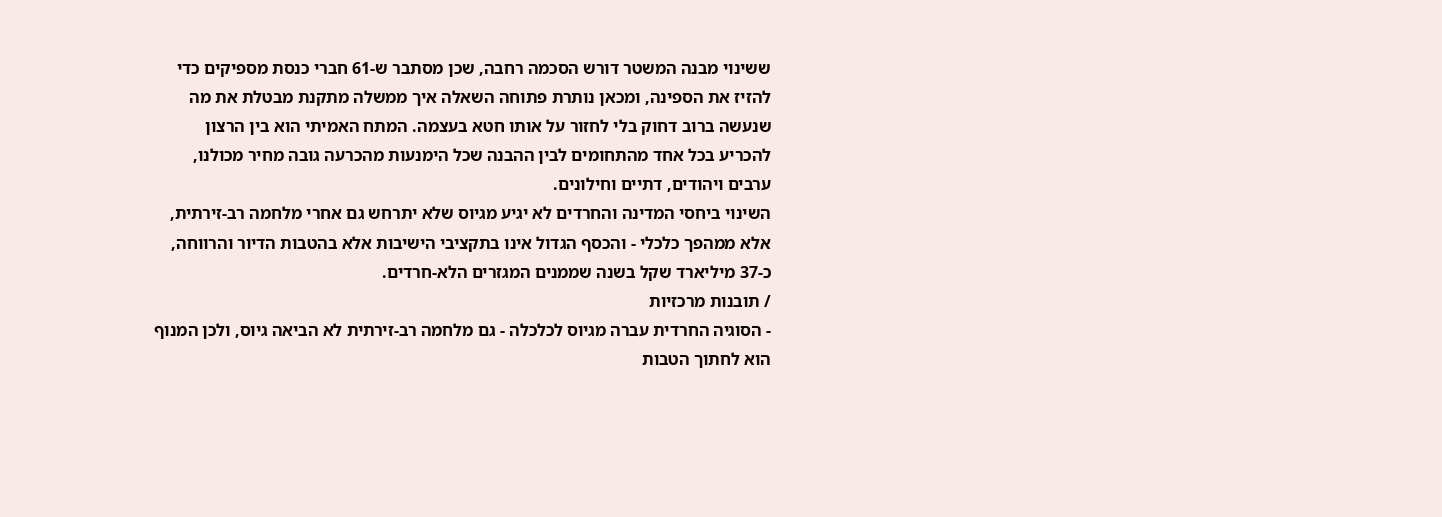ששינוי מבנה המשטר דורש הסכמה רחבה, שכן מסתבר ש-61 חברי כנסת מספיקים כדי להזיז את הספינה, ומכאן נותרת פתוחה השאלה איך ממשלה מתקנת מבטלת את מה שנעשה ברוב דחוק בלי לחזור על אותו חטא בעצמה. המתח האמיתי הוא בין הרצון להכריע בכל אחד מהתחומים לבין ההבנה שכל הימנעות מהכרעה גובה מחיר מכולנו, ערבים ויהודים, דתיים וחילונים.
השינוי ביחסי המדינה והחרדים לא יגיע מגיוס שלא יתרחש גם אחרי מלחמה רב-זירתית, אלא ממהפך כלכלי - והכסף הגדול אינו בתקציבי הישיבות אלא בהטבות הדיור והרווחה, כ-37 מיליארד שקל בשנה שממנים המגזרים הלא-חרדים.
/ תובנות מרכזיות
- הסוגיה החרדית עברה מגיוס לכלכלה - גם מלחמה רב-זירתית לא הביאה גיוס, ולכן המנוף הוא לחתוך הטבות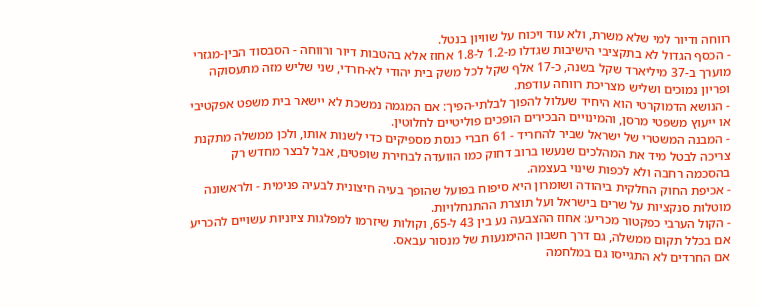רווחה ודיור למי שלא משרת, ולא עוד ויכוח על שוויון בנטל.
- הכסף הגדול לא בתקציבי הישיבות שגדלו מ-1.2 ל-1.8 אחוז אלא בהטבות דיור ורווחה - הסבסוד הבין-מגזרי מוערך ב-37 מיליארד שקל בשנה, כ-17 אלף שקל לכל משק בית יהודי לא-חרדי, שני שליש מזה מתעסוקה ופריון נמוכים ושליש מצריכת רווחה עודפת.
- הנושא הדמוקרטי הוא היחיד שעלול להפוך לבלתי-הפיך: אם המגמה נמשכת לא יישאר בית משפט אפקטיבי או ייעוץ משפטי מרסן, והמינויים הבכירים הופכים פוליטיים לחלוטין.
- המבנה המשטרי של ישראל שביר להחריד - 61 חברי כנסת מספיקים כדי לשנות אותו, ולכן ממשלה מתקנת צריכה לבטל מיד את המהלכים שנעשו ברוב דחוק כמו הוועדה לבחירת שופטים, אבל לבצר מחדש רק בהסכמה רחבה ולא לכפות שינוי בעצמה.
- אכיפת החוק החלקית ביהודה ושומרון היא סיפוח בפועל שהופך בעיה חיצונית לבעיה פנימית - ולראשונה מוטלות סנקציות על שרים בישראל ועל תוצרת ההתנחלויות.
- הקול הערבי כפקטור מכריע: אחוז ההצבעה נע בין 43 ל-65, וקולות שיזרמו למפלגות ציוניות עשויים להכריע אם בכלל תקום ממשלה, גם דרך חשבון ההימנעות של מנסור עבאס.
אם החרדים לא התגייסו גם במלחמה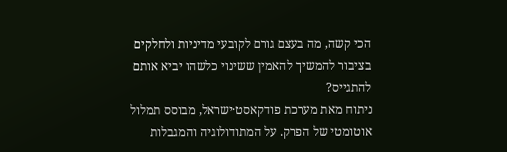הכי קשה, מה בעצם גורם לקובעי מדיניות ולחלקים בציבור להמשיך להאמין ששינוי כלשהו יביא אותם להתגייס?
ניתוח מאת מערכת פודקאסט·ישראל, מבוסס תמלול אוטומטי של הפרק. על המתודולוגיה והמגבלות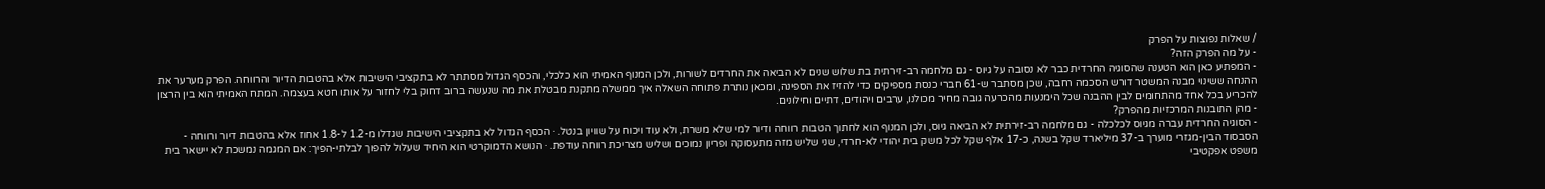/ שאלות נפוצות על הפרק
- על מה הפרק הזה?
- המפתיע כאן הוא הטענה שהסוגיה החרדית כבר לא נסובה על גיוס - גם מלחמה רב-זירתית בת שלוש שנים לא הביאה את החרדים לשורות, ולכן המנוף האמיתי הוא כלכלי, והכסף הגדול מסתתר לא בתקציבי הישיבות אלא בהטבות הדיור והרווחה. הפרק מערער את ההנחה ששינוי מבנה המשטר דורש הסכמה רחבה, שכן מסתבר ש-61 חברי כנסת מספיקים כדי להזיז את הספינה, ומכאן נותרת פתוחה השאלה איך ממשלה מתקנת מבטלת את מה שנעשה ברוב דחוק בלי לחזור על אותו חטא בעצמה. המתח האמיתי הוא בין הרצון להכריע בכל אחד מהתחומים לבין ההבנה שכל הימנעות מהכרעה גובה מחיר מכולנו, ערבים ויהודים, דתיים וחילונים.
- מהן התובנות המרכזיות מהפרק?
- הסוגיה החרדית עברה מגיוס לכלכלה - גם מלחמה רב-זירתית לא הביאה גיוס, ולכן המנוף הוא לחתוך הטבות רווחה ודיור למי שלא משרת, ולא עוד ויכוח על שוויון בנטל. · הכסף הגדול לא בתקציבי הישיבות שגדלו מ-1.2 ל-1.8 אחוז אלא בהטבות דיור ורווחה - הסבסוד הבין-מגזרי מוערך ב-37 מיליארד שקל בשנה, כ-17 אלף שקל לכל משק בית יהודי לא-חרדי, שני שליש מזה מתעסוקה ופריון נמוכים ושליש מצריכת רווחה עודפת. · הנושא הדמוקרטי הוא היחיד שעלול להפוך לבלתי-הפיך: אם המגמה נמשכת לא יישאר בית משפט אפקטיבי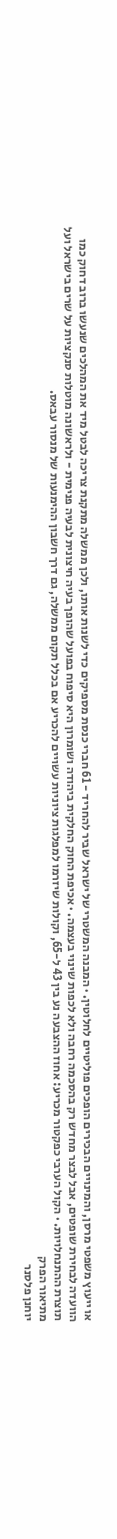או ייעוץ משפטי מרסן, והמינויים הבכירים הופכים פוליטיים לחלוטין. · המבנה המשטרי של ישראל שביר להחריד - 61 חברי כנסת מספיקים כדי לשנות אותו, ולכן ממשלה מתקנת צריכה לבטל מיד את המהלכים שנעשו ברוב דחוק כמו הוועדה לבחירת שופטים, אבל לבצר מחדש רק בהסכמה רחבה ולא לכפות שינוי בעצמה. · אכיפת החוק החלקית ביהודה ושומרון היא סיפוח בפועל שהופך בעיה חיצונית לבעיה פנימית - ולראשונה מוטלות סנקציות על שרים בישראל ועל תוצרת ההתנחלויות. · הקול הערבי כפקטור מכריע: אחוז ההצבעה נע בין 43 ל-65, וקולות שיזרמו למפלגות ציוניות עשויים להכריע אם בכלל תקום ממשלה, גם דרך חשבון ההימנעות של מנסור עבאס.
מתיאור הפרק
יוחנן פלסנר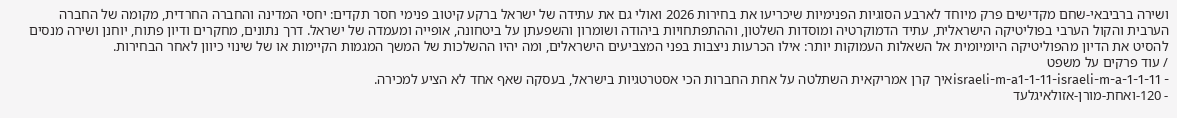ושירה ברביבאי-שחם מקדישים פרק מיוחד לארבע הסוגיות הפנימיות שיכריעו את בחירות 2026 ואולי גם את עתידה של ישראל ברקע קיטוב פנימי חסר תקדים: יחסי המדינה והחברה החרדית, מקומה של החברה הערבית והקול הערבי בפוליטיקה הישראלית, עתיד הדמוקרטיה ומוסדות השלטון, וההתפתחויות ביהודה ושומרון והשפעתן על ביטחונה, אופייה ומעמדה של ישראל. דרך נתונים, מחקרים ודיון פתוח, יוחנן ושירה מנסים להסיט את הדיון מהפוליטיקה היומיומית אל השאלות העמוקות יותר: אילו הכרעות ניצבות בפני המצביעים הישראלים, ומה יהיו ההשלכות של המשך המגמות הקיימות או של שינוי כיוון לאחר הבחירות.
/ עוד פרקים על משפט
- 1-1-11-israeli-m-a1-1-11-israeli-m-aאיך קרן אמריקאית השתלטה על אחת החברות הכי אסטרטגיות בישראל, בעסקה שאף אחד לא הציע למכירה.
- 120-ואחת-מורן-אזולאיגלעד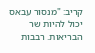קריב: "מנסור עבאס יכול להיות שר הבריאות. רבבות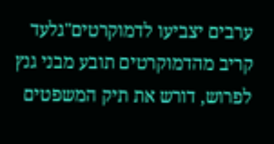ערבים יצביעו לדמוקרטים"גלעד קריב מהדמוקרטים תובע מבני גנץ לפרוש, דורש את תיק המשפטים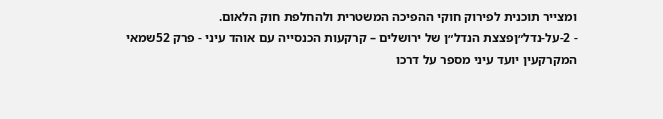ומצייר תוכנית לפירוק חוקי ההפיכה המשטרית ולהחלפת חוק הלאום.
- 2-על-נדל״ןפצצת הנדל״ן של ירושלים – קרקעות הכנסייה עם אוהד עיני - פרק 52שמאי המקרקעין יועד עיני מספר על דרכו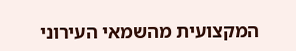המקצועית מהשמאי העירוני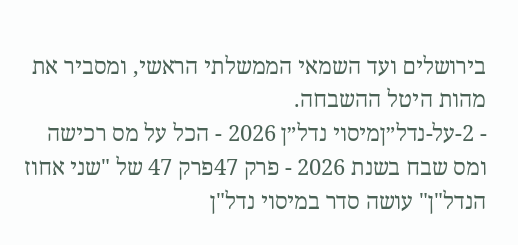בירושלים ועד השמאי הממשלתי הראשי, ומסביר את מהות היטל ההשבחה.
- 2-על-נדל״ןמיסוי נדל״ן 2026 - הכל על מס רכישה ומס שבח בשנת 2026 - פרק 47פרק 47 של "שני אחוז הנדל"ן" עושה סדר במיסוי נדל"ן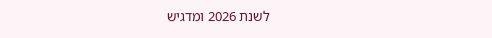לשנת 2026 ומדגיש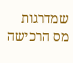שמדרגות מס הרכישה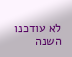לא עודכנו השנה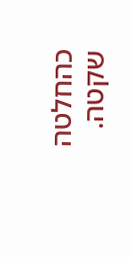כהחלטה שקטה.